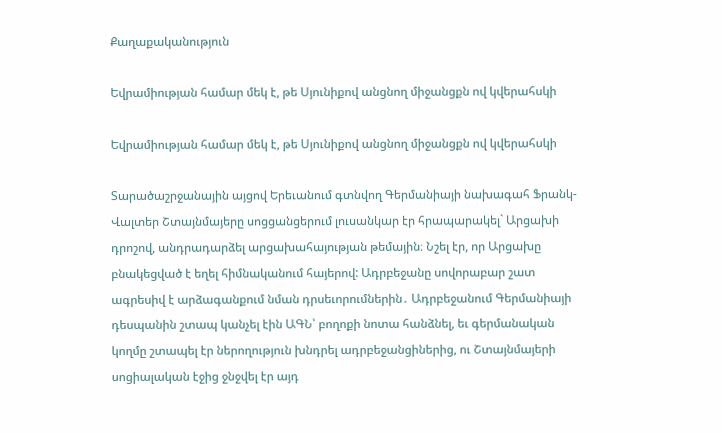Քաղաքականություն

Եվրամիության համար մեկ է, թե Սյունիքով անցնող միջանցքն ով կվերահսկի

Եվրամիության համար մեկ է, թե Սյունիքով անցնող միջանցքն ով կվերահսկի

Տարածաշրջանային այցով Երեւանում գտնվող Գերմանիայի նախագահ Ֆրանկ-Վալտեր Շտայնմայերը սոցցանցերում լուսանկար էր հրապարակել` Արցախի դրոշով, անդրադարձել արցախահայության թեմային։ Նշել էր, որ Արցախը բնակեցված է եղել հիմնականում հայերով: Ադրբեջանը սովորաբար շատ ագրեսիվ է արձագանքում նման դրսեւորումներին․ Ադրբեջանում Գերմանիայի դեսպանին շտապ կանչել էին ԱԳՆ՝ բողոքի նոտա հանձնել, եւ գերմանական կողմը շտապել էր ներողություն խնդրել ադրբեջանցիներից, ու Շտայնմայերի սոցիալական էջից ջնջվել էր այդ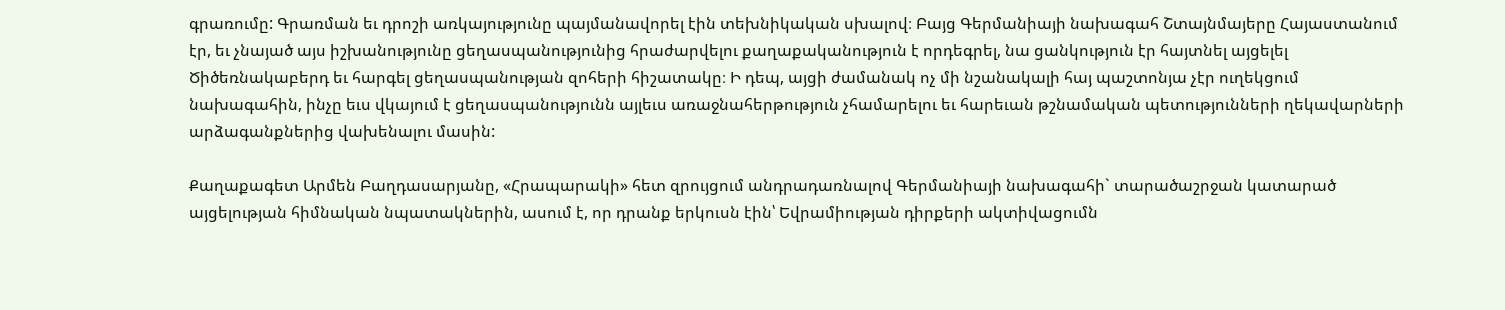գրառումը: Գրառման եւ դրոշի առկայությունը պայմանավորել էին տեխնիկական սխալով։ Բայց Գերմանիայի նախագահ Շտայնմայերը Հայաստանում էր, եւ չնայած այս իշխանությունը ցեղասպանությունից հրաժարվելու քաղաքականություն է որդեգրել, նա ցանկություն էր հայտնել այցելել Ծիծեռնակաբերդ եւ հարգել ցեղասպանության զոհերի հիշատակը։ Ի դեպ, այցի ժամանակ ոչ մի նշանակալի հայ պաշտոնյա չէր ուղեկցում նախագահին, ինչը եւս վկայում է ցեղասպանությունն այլեւս առաջնահերթություն չհամարելու եւ հարեւան թշնամական պետությունների ղեկավարների արձագանքներից վախենալու մասին:

Քաղաքագետ Արմեն Բաղդասարյանը, «Հրապարակի» հետ զրույցում անդրադառնալով Գերմանիայի նախագահի` տարածաշրջան կատարած այցելության հիմնական նպատակներին, ասում է, որ դրանք երկուսն էին՝ Եվրամիության դիրքերի ակտիվացումն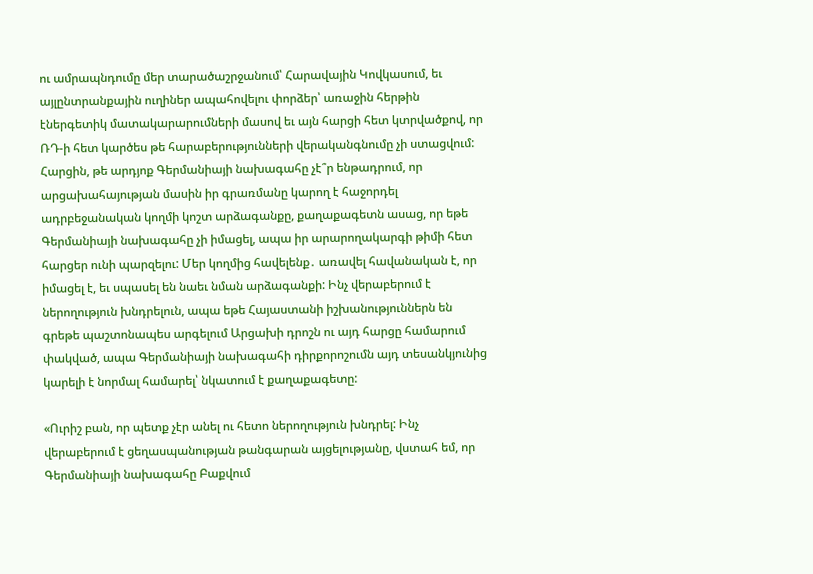ու ամրապնդումը մեր տարածաշրջանում՝ Հարավային Կովկասում, եւ այլընտրանքային ուղիներ ապահովելու փորձեր՝ առաջին հերթին էներգետիկ մատակարարումների մասով եւ այն հարցի հետ կտրվածքով, որ ՌԴ-ի հետ կարծես թե հարաբերությունների վերականգնումը չի ստացվում: Հարցին, թե արդյոք Գերմանիայի նախագահը չէ՞ր ենթադրում, որ արցախահայության մասին իր գրառմանը կարող է հաջորդել ադրբեջանական կողմի կոշտ արձագանքը, քաղաքագետն ասաց, որ եթե Գերմանիայի նախագահը չի իմացել, ապա իր արարողակարգի թիմի հետ հարցեր ունի պարզելու: Մեր կողմից հավելենք․ առավել հավանական է, որ իմացել է, եւ սպասել են նաեւ նման արձագանքի: Ինչ վերաբերում է ներողություն խնդրելուն, ապա եթե Հայաստանի իշխանություններն են գրեթե պաշտոնապես արգելում Արցախի դրոշն ու այդ հարցը համարում փակված, ապա Գերմանիայի նախագահի դիրքորոշումն այդ տեսանկյունից կարելի է նորմալ համարել՝ նկատում է քաղաքագետը:

«Ուրիշ բան, որ պետք չէր անել ու հետո ներողություն խնդրել: Ինչ վերաբերում է ցեղասպանության թանգարան այցելությանը, վստահ եմ, որ Գերմանիայի նախագահը Բաքվում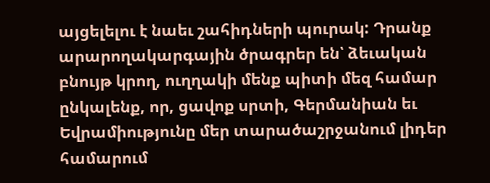այցելելու է նաեւ շահիդների պուրակ: Դրանք արարողակարգային ծրագրեր են՝ ձեւական բնույթ կրող, ուղղակի մենք պիտի մեզ համար ընկալենք, որ, ցավոք սրտի, Գերմանիան եւ Եվրամիությունը մեր տարածաշրջանում լիդեր համարում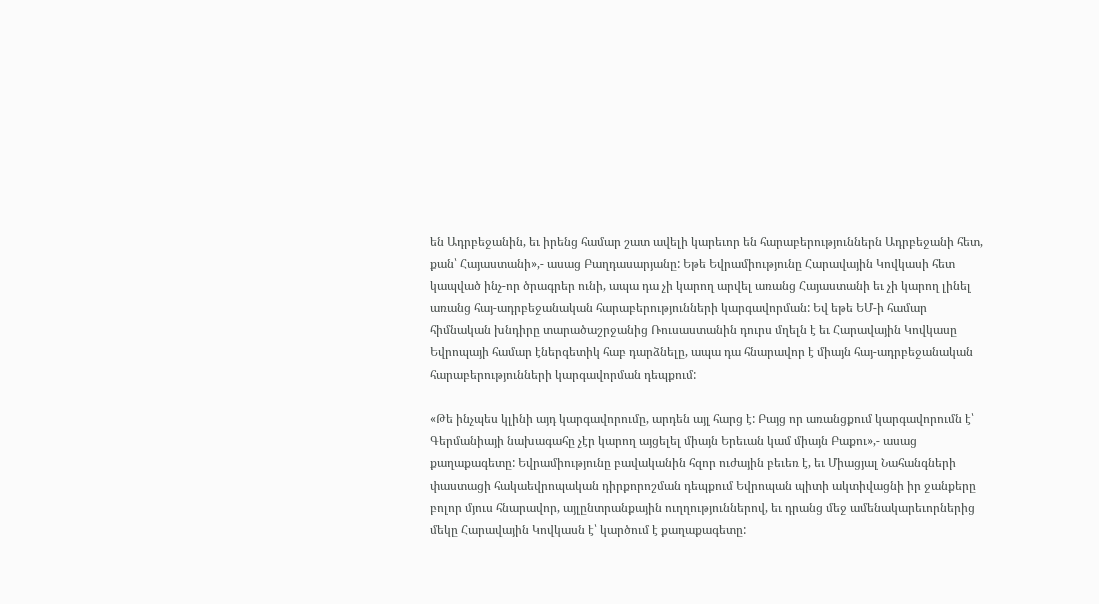են Ադրբեջանին, եւ իրենց համար շատ ավելի կարեւոր են հարաբերություններն Ադրբեջանի հետ, քան՝ Հայաստանի»,- ասաց Բաղդասարյանը: Եթե Եվրամիությունը Հարավային Կովկասի հետ կապված ինչ-որ ծրագրեր ունի, ապա դա չի կարող արվել առանց Հայաստանի եւ չի կարող լինել առանց հայ-ադրբեջանական հարաբերությունների կարգավորման: Եվ եթե ԵՄ-ի համար հիմնական խնդիրը տարածաշրջանից Ռուսաստանին դուրս մղելն է եւ Հարավային Կովկասը Եվրոպայի համար էներգետիկ հաբ դարձնելը, ապա դա հնարավոր է միայն հայ-ադրբեջանական հարաբերությունների կարգավորման դեպքում:

«Թե ինչպես կլինի այդ կարգավորումը, արդեն այլ հարց է: Բայց որ առանցքում կարգավորումն է՝ Գերմանիայի նախագահը չէր կարող այցելել միայն Երեւան կամ միայն Բաքու»,- ասաց քաղաքագետը: Եվրամիությունը բավականին հզոր ուժային բեւեռ է, եւ Միացյալ Նահանգների փաստացի հակաեվրոպական դիրքորոշման դեպքում Եվրոպան պիտի ակտիվացնի իր ջանքերը բոլոր մյուս հնարավոր, այլընտրանքային ուղղություններով, եւ դրանց մեջ ամենակարեւորներից մեկը Հարավային Կովկասն է՝ կարծում է քաղաքագետը: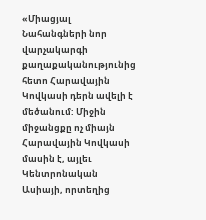«Միացյալ Նահանգների նոր վարչակարգի քաղաքականությունից հետո Հարավային Կովկասի դերն ավելի է մեծանում: Միջին միջանցքը ոչ միայն Հարավային Կովկասի մասին է, այլեւ Կենտրոնական Ասիայի, որտեղից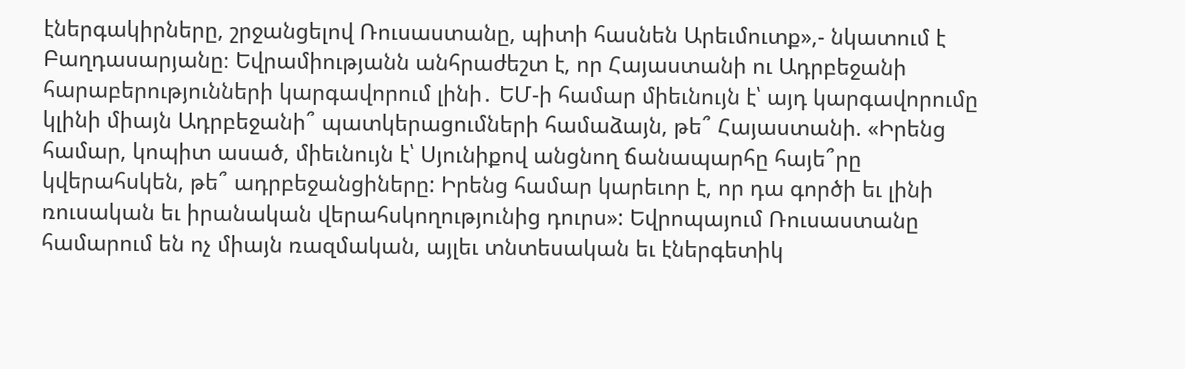էներգակիրները, շրջանցելով Ռուսաստանը, պիտի հասնեն Արեւմուտք»,- նկատում է Բաղդասարյանը։ Եվրամիությանն անհրաժեշտ է, որ Հայաստանի ու Ադրբեջանի հարաբերությունների կարգավորում լինի․ ԵՄ-ի համար միեւնույն է՝ այդ կարգավորումը կլինի միայն Ադրբեջանի՞ պատկերացումների համաձայն, թե՞ Հայաստանի. «Իրենց համար, կոպիտ ասած, միեւնույն է՝ Սյունիքով անցնող ճանապարհը հայե՞րը կվերահսկեն, թե՞ ադրբեջանցիները: Իրենց համար կարեւոր է, որ դա գործի եւ լինի ռուսական եւ իրանական վերահսկողությունից դուրս»: Եվրոպայում Ռուսաստանը համարում են ոչ միայն ռազմական, այլեւ տնտեսական եւ էներգետիկ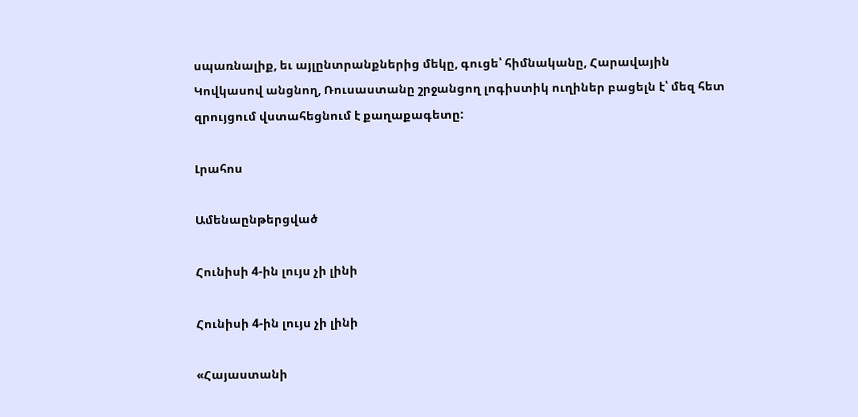սպառնալիք, եւ այլընտրանքներից մեկը, գուցե՝ հիմնականը, Հարավային Կովկասով անցնող, Ռուսաստանը շրջանցող լոգիստիկ ուղիներ բացելն է՝ մեզ հետ զրույցում վստահեցնում է քաղաքագետը:

Լրահոս

Ամենաընթերցված

Հունիսի 4-ին լույս չի լինի

Հունիսի 4-ին լույս չի լինի

«Հայաստանի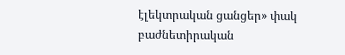էլեկտրական ցանցեր» փակ բաժնետիրական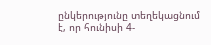ընկերությունը տեղեկացնում է, որ հունիսի 4-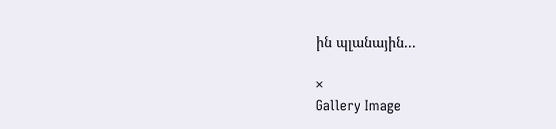ին պլանային...

×
Gallery Image